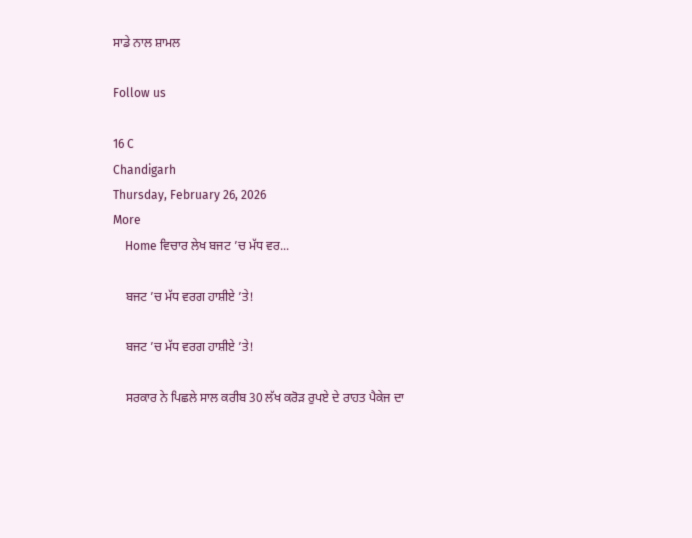ਸਾਡੇ ਨਾਲ ਸ਼ਾਮਲ

Follow us

16 C
Chandigarh
Thursday, February 26, 2026
More
    Home ਵਿਚਾਰ ਲੇਖ ਬਜਟ ’ਚ ਮੱਧ ਵਰ...

    ਬਜਟ ’ਚ ਮੱਧ ਵਰਗ ਹਾਸ਼ੀਏ ’ਤੇ!

    ਬਜਟ ’ਚ ਮੱਧ ਵਰਗ ਹਾਸ਼ੀਏ ’ਤੇ!

    ਸਰਕਾਰ ਨੇ ਪਿਛਲੇ ਸਾਲ ਕਰੀਬ 30 ਲੱਖ ਕਰੋੜ ਰੁਪਏ ਦੇ ਰਾਹਤ ਪੈਕੇਜ ਦਾ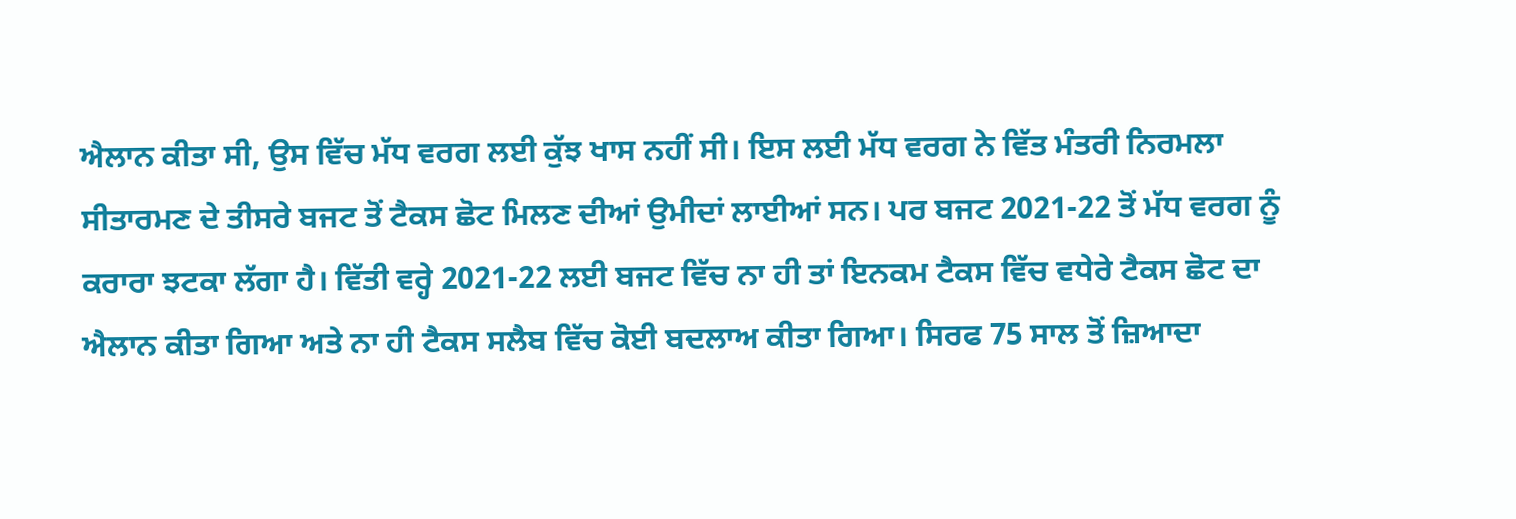ਐਲਾਨ ਕੀਤਾ ਸੀ, ਉਸ ਵਿੱਚ ਮੱਧ ਵਰਗ ਲਈ ਕੁੱਝ ਖਾਸ ਨਹੀਂ ਸੀ। ਇਸ ਲਈ ਮੱਧ ਵਰਗ ਨੇ ਵਿੱਤ ਮੰਤਰੀ ਨਿਰਮਲਾ ਸੀਤਾਰਮਣ ਦੇ ਤੀਸਰੇ ਬਜਟ ਤੋਂ ਟੈਕਸ ਛੋਟ ਮਿਲਣ ਦੀਆਂ ਉਮੀਦਾਂ ਲਾਈਆਂ ਸਨ। ਪਰ ਬਜਟ 2021-22 ਤੋਂ ਮੱਧ ਵਰਗ ਨੂੰ ਕਰਾਰਾ ਝਟਕਾ ਲੱਗਾ ਹੈ। ਵਿੱਤੀ ਵਰ੍ਹੇ 2021-22 ਲਈ ਬਜਟ ਵਿੱਚ ਨਾ ਹੀ ਤਾਂ ਇਨਕਮ ਟੈਕਸ ਵਿੱਚ ਵਧੇਰੇ ਟੈਕਸ ਛੋਟ ਦਾ ਐਲਾਨ ਕੀਤਾ ਗਿਆ ਅਤੇ ਨਾ ਹੀ ਟੈਕਸ ਸਲੈਬ ਵਿੱਚ ਕੋਈ ਬਦਲਾਅ ਕੀਤਾ ਗਿਆ। ਸਿਰਫ 75 ਸਾਲ ਤੋਂ ਜ਼ਿਆਦਾ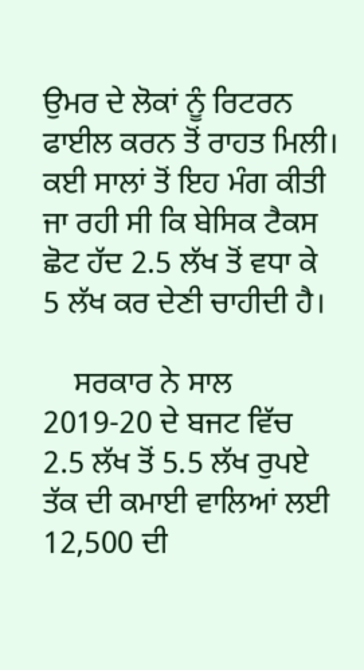ਉਮਰ ਦੇ ਲੋਕਾਂ ਨੂੰ ਰਿਟਰਨ ਫਾਈਲ ਕਰਨ ਤੋਂ ਰਾਹਤ ਮਿਲੀ। ਕਈ ਸਾਲਾਂ ਤੋਂ ਇਹ ਮੰਗ ਕੀਤੀ ਜਾ ਰਹੀ ਸੀ ਕਿ ਬੇਸਿਕ ਟੈਕਸ ਛੋਟ ਹੱਦ 2.5 ਲੱਖ ਤੋਂ ਵਧਾ ਕੇ 5 ਲੱਖ ਕਰ ਦੇਣੀ ਚਾਹੀਦੀ ਹੈ।

    ਸਰਕਾਰ ਨੇ ਸਾਲ 2019-20 ਦੇ ਬਜਟ ਵਿੱਚ 2.5 ਲੱਖ ਤੋਂ 5.5 ਲੱਖ ਰੁਪਏ ਤੱਕ ਦੀ ਕਮਾਈ ਵਾਲਿਆਂ ਲਈ 12,500 ਦੀ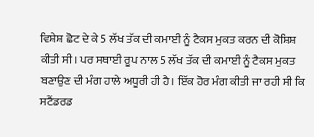ਵਿਸ਼ੇਸ਼ ਛੋਟ ਦੇ ਕੇ 5 ਲੱਖ ਤੱਕ ਦੀ ਕਮਾਈ ਨੂੰ ਟੈਕਸ ਮੁਕਤ ਕਰਨ ਦੀ ਕੋਸ਼ਿਸ਼ ਕੀਤੀ ਸੀ। ਪਰ ਸਥਾਈ ਰੂਪ ਨਾਲ 5 ਲੱਖ ਤੱਕ ਦੀ ਕਮਾਈ ਨੂੰ ਟੈਕਸ ਮੁਕਤ ਬਣਾਉਣ ਦੀ ਮੰਗ ਹਾਲੇ ਅਧੂਰੀ ਹੀ ਹੈ। ਇੱਕ ਹੋਰ ਮੰਗ ਕੀਤੀ ਜਾ ਰਹੀ ਸੀ ਕਿ ਸਟੈਂਡਰਡ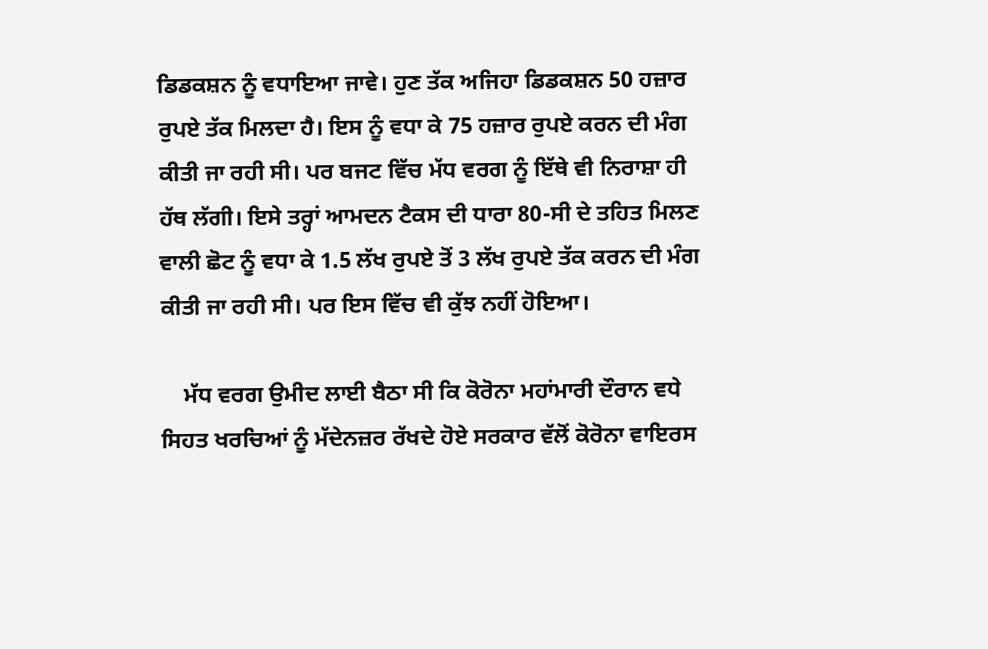ਡਿਡਕਸ਼ਨ ਨੂੰ ਵਧਾਇਆ ਜਾਵੇ। ਹੁਣ ਤੱਕ ਅਜਿਹਾ ਡਿਡਕਸ਼ਨ 50 ਹਜ਼ਾਰ ਰੁਪਏ ਤੱਕ ਮਿਲਦਾ ਹੈ। ਇਸ ਨੂੰ ਵਧਾ ਕੇ 75 ਹਜ਼ਾਰ ਰੁਪਏ ਕਰਨ ਦੀ ਮੰਗ ਕੀਤੀ ਜਾ ਰਹੀ ਸੀ। ਪਰ ਬਜਟ ਵਿੱਚ ਮੱਧ ਵਰਗ ਨੂੰ ਇੱਥੇ ਵੀ ਨਿਰਾਸ਼ਾ ਹੀ ਹੱਥ ਲੱਗੀ। ਇਸੇ ਤਰ੍ਹਾਂ ਆਮਦਨ ਟੈਕਸ ਦੀ ਧਾਰਾ 80-ਸੀ ਦੇ ਤਹਿਤ ਮਿਲਣ ਵਾਲੀ ਛੋਟ ਨੂੰ ਵਧਾ ਕੇ 1.5 ਲੱਖ ਰੁਪਏ ਤੋਂ 3 ਲੱਖ ਰੁਪਏ ਤੱਕ ਕਰਨ ਦੀ ਮੰਗ ਕੀਤੀ ਜਾ ਰਹੀ ਸੀ। ਪਰ ਇਸ ਵਿੱਚ ਵੀ ਕੁੱਝ ਨਹੀਂ ਹੋਇਆ।

    ਮੱਧ ਵਰਗ ਉਮੀਦ ਲਾਈ ਬੈਠਾ ਸੀ ਕਿ ਕੋਰੋਨਾ ਮਹਾਂਮਾਰੀ ਦੌਰਾਨ ਵਧੇ ਸਿਹਤ ਖਰਚਿਆਂ ਨੂੰ ਮੱਦੇਨਜ਼ਰ ਰੱਖਦੇ ਹੋਏ ਸਰਕਾਰ ਵੱਲੋਂ ਕੋਰੋਨਾ ਵਾਇਰਸ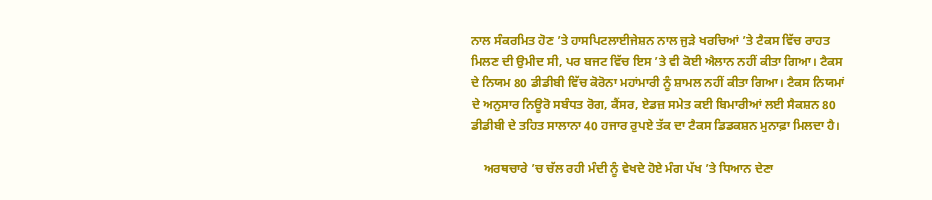ਨਾਲ ਸੰਕਰਮਿਤ ਹੋਣ ’ਤੇ ਹਾਸਪਿਟਲਾਈਜੇਸ਼ਨ ਨਾਲ ਜੁੜੇ ਖਰਚਿਆਂ ’ਤੇ ਟੈਕਸ ਵਿੱਚ ਰਾਹਤ ਮਿਲਣ ਦੀ ਉਮੀਦ ਸੀ, ਪਰ ਬਜਟ ਵਿੱਚ ਇਸ ’ਤੇ ਵੀ ਕੋਈ ਐਲਾਨ ਨਹੀਂ ਕੀਤਾ ਗਿਆ। ਟੈਕਸ ਦੇ ਨਿਯਮ 80 ਡੀਡੀਬੀ ਵਿੱਚ ਕੋਰੋਨਾ ਮਹਾਂਮਾਰੀ ਨੂੰ ਸ਼ਾਮਲ ਨਹੀਂ ਕੀਤਾ ਗਿਆ। ਟੈਕਸ ਨਿਯਮਾਂ ਦੇ ਅਨੁਸਾਰ ਨਿਊਰੋ ਸਬੰਧਤ ਰੋਗ, ਕੈਂਸਰ, ਏਡਜ਼ ਸਮੇਤ ਕਈ ਬਿਮਾਰੀਆਂ ਲਈ ਸੈਕਸ਼ਨ 80 ਡੀਡੀਬੀ ਦੇ ਤਹਿਤ ਸਾਲਾਨਾ 40 ਹਜਾਰ ਰੁਪਏ ਤੱਕ ਦਾ ਟੈਕਸ ਡਿਡਕਸ਼ਨ ਮੁਨਾਫ਼ਾ ਮਿਲਦਾ ਹੈ।

    ਅਰਥਚਾਰੇ ’ਚ ਚੱਲ ਰਹੀ ਮੰਦੀ ਨੂੰ ਵੇਖਦੇ ਹੋਏ ਮੰਗ ਪੱਖ ’ਤੇ ਧਿਆਨ ਦੇਣਾ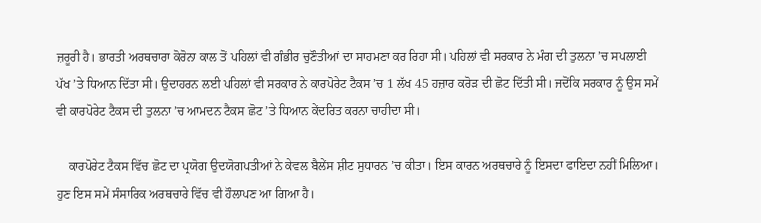ਜ਼ਰੂਰੀ ਹੈ। ਭਾਰਤੀ ਅਰਥਚਾਰਾ ਕੋਰੋਨਾ ਕਾਲ ਤੋਂ ਪਹਿਲਾਂ ਵੀ ਗੰਭੀਰ ਚੁਣੌਤੀਆਂ ਦਾ ਸਾਹਮਣਾ ਕਰ ਰਿਹਾ ਸੀ। ਪਹਿਲਾਂ ਵੀ ਸਰਕਾਰ ਨੇ ਮੰਗ ਦੀ ਤੁਲਨਾ ’ਚ ਸਪਲਾਈ ਪੱਖ ’ਤੇ ਧਿਆਨ ਦਿੱਤਾ ਸੀ। ਉਦਾਹਰਨ ਲਈ ਪਹਿਲਾਂ ਵੀ ਸਰਕਾਰ ਨੇ ਕਾਰਪੋਰੇਟ ਟੈਕਸ ’ਚ 1 ਲੱਖ 45 ਹਜ਼ਾਰ ਕਰੋੜ ਦੀ ਛੋਟ ਦਿੱਤੀ ਸੀ। ਜਦੋਂਕਿ ਸਰਕਾਰ ਨੂੰ ਉਸ ਸਮੇਂ ਵੀ ਕਾਰਪੋਰੇਟ ਟੈਕਸ ਦੀ ਤੁਲਨਾ ’ਚ ਆਮਦਨ ਟੈਕਸ ਛੋਟ ’ਤੇ ਧਿਆਨ ਕੇਂਦਰਿਤ ਕਰਨਾ ਚਾਹੀਦਾ ਸੀ।

    ਕਾਰਪੋਰੇਟ ਟੈਕਸ ਵਿੱਚ ਛੋਟ ਦਾ ਪ੍ਰਯੋਗ ਉਦਯੋਗਪਤੀਆਂ ਨੇ ਕੇਵਲ ਬੈਲੇਂਸ ਸ਼ੀਟ ਸੁਧਾਰਨ ’ਚ ਕੀਤਾ। ਇਸ ਕਾਰਨ ਅਰਥਚਾਰੇ ਨੂੰ ਇਸਦਾ ਫਾਇਦਾ ਨਹੀਂ ਮਿਲਿਆ। ਹੁਣ ਇਸ ਸਮੇਂ ਸੰਸਾਰਿਕ ਅਰਥਚਾਰੇ ਵਿੱਚ ਵੀ ਹੌਲਾਪਣ ਆ ਗਿਆ ਹੈ।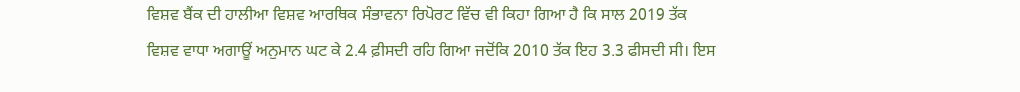ਵਿਸ਼ਵ ਬੈਂਕ ਦੀ ਹਾਲੀਆ ਵਿਸ਼ਵ ਆਰਥਿਕ ਸੰਭਾਵਨਾ ਰਿਪੋਰਟ ਵਿੱਚ ਵੀ ਕਿਹਾ ਗਿਆ ਹੈ ਕਿ ਸਾਲ 2019 ਤੱਕ ਵਿਸ਼ਵ ਵਾਧਾ ਅਗਾਊਂ ਅਨੁਮਾਨ ਘਟ ਕੇ 2.4 ਫ਼ੀਸਦੀ ਰਹਿ ਗਿਆ ਜਦੋਂਕਿ 2010 ਤੱਕ ਇਹ 3.3 ਫੀਸਦੀ ਸੀ। ਇਸ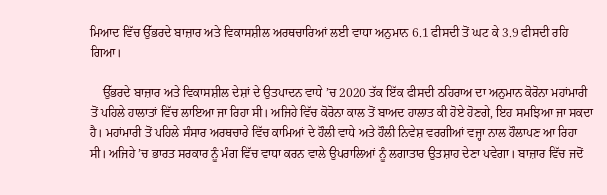ਮਿਆਦ ਵਿੱਚ ਉੱਭਰਦੇ ਬਾਜ਼ਾਰ ਅਤੇ ਵਿਕਾਸਸ਼ੀਲ ਅਰਥਚਾਰਿਆਂ ਲਈ ਵਾਧਾ ਅਨੁਮਾਨ 6.1 ਫੀਸਦੀ ਤੋਂ ਘਟ ਕੇ 3.9 ਫੀਸਦੀ ਰਹਿ ਗਿਆ।

    ਉੱਭਰਦੇ ਬਾਜ਼ਾਰ ਅਤੇ ਵਿਕਾਸਸ਼ੀਲ ਦੇਸ਼ਾਂ ਦੇ ਉਤਪਾਦਨ ਵਾਧੇ ’ਚ 2020 ਤੱਕ ਇੱਕ ਫੀਸਦੀ ਠਹਿਰਾਅ ਦਾ ਅਨੁਮਾਨ ਕੋਰੋਨਾ ਮਹਾਂਮਾਰੀ ਤੋਂ ਪਹਿਲੇ ਹਾਲਾਤਾਂ ਵਿੱਚ ਲਾਇਆ ਜਾ ਰਿਹਾ ਸੀ। ਅਜਿਹੇ ਵਿੱਚ ਕੋਰੋਨਾ ਕਾਲ ਤੋਂ ਬਾਅਦ ਹਾਲਾਤ ਕੀ ਹੋਏ ਹੋਣਗੇ, ਇਹ ਸਮਝਿਆ ਜਾ ਸਕਦਾ ਹੈ। ਮਹਾਂਮਾਰੀ ਤੋਂ ਪਹਿਲੇ ਸੰਸਾਰ ਅਰਥਚਾਰੇ ਵਿੱਚ ਕਾਮਿਆਂ ਦੇ ਹੌਲੀ ਵਾਧੇ ਅਤੇ ਹੌਲੀ ਨਿਵੇਸ਼ ਵਰਗੀਆਂ ਵਜ੍ਹਾ ਨਾਲ ਹੌਲਾਪਣ ਆ ਰਿਹਾ ਸੀ। ਅਜਿਹੇ ’ਚ ਭਾਰਤ ਸਰਕਾਰ ਨੂੰ ਮੰਗ ਵਿੱਚ ਵਾਧਾ ਕਰਨ ਵਾਲੇ ਉਪਰਾਲਿਆਂ ਨੂੰ ਲਗਾਤਾਰ ਉਤਸ਼ਾਹ ਦੇਣਾ ਪਵੇਗਾ। ਬਾਜ਼ਾਰ ਵਿੱਚ ਜਦੋਂ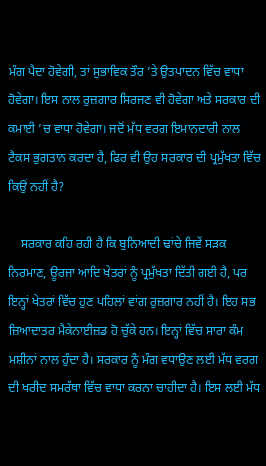ਮੰਗ ਪੈਦਾ ਹੋਵੇਗੀ, ਤਾਂ ਸੁਭਾਵਿਕ ਤੌਰ ’ਤੇ ਉਤਪਾਦਨ ਵਿੱਚ ਵਾਧਾ ਹੋਵੇਗਾ। ਇਸ ਨਾਲ ਰੁਜ਼ਗਾਰ ਸਿਰਜਣ ਵੀ ਹੋਵੇਗਾ ਅਤੇ ਸਰਕਾਰ ਦੀ ਕਮਾਈ ’ਚ ਵਾਧਾ ਹੋਵੇਗਾ। ਜਦੋਂ ਮੱਧ ਵਰਗ ਇਮਾਨਦਾਰੀ ਨਾਲ ਟੈਕਸ ਭੁਗਤਾਨ ਕਰਦਾ ਹੈ, ਫਿਰ ਵੀ ਉਹ ਸਰਕਾਰ ਦੀ ਪ੍ਰਮੁੱਖਤਾ ਵਿੱਚ ਕਿਉਂ ਨਹੀਂ ਹੈ?

    ਸਰਕਾਰ ਕਹਿ ਰਹੀ ਹੈ ਕਿ ਬੁਨਿਆਦੀ ਢਾਂਚੇ ਜਿਵੇਂ ਸੜਕ ਨਿਰਮਾਣ, ਊਰਜਾ ਆਦਿ ਖੇਤਰਾਂ ਨੂੰ ਪ੍ਰਮੁੱਖਤਾ ਦਿੱਤੀ ਗਈ ਹੈ, ਪਰ ਇਨ੍ਹਾਂ ਖੇਤਰਾਂ ਵਿੱਚ ਹੁਣ ਪਹਿਲਾਂ ਵਾਂਗ ਰੁਜ਼ਗਾਰ ਨਹੀਂ ਹੈ। ਇਹ ਸਭ ਜ਼ਿਆਦਾਤਰ ਮੈਕੇਨਾਈਜ਼ਡ ਹੋ ਚੁੱਕੇ ਹਨ। ਇਨ੍ਹਾਂ ਵਿੱਚ ਸਾਰਾ ਕੰਮ ਮਸ਼ੀਨਾਂ ਨਾਲ ਹੁੰਦਾ ਹੈ। ਸਰਕਾਰ ਨੂੰ ਮੰਗ ਵਧਾਉਣ ਲਈ ਮੱਧ ਵਰਗ ਦੀ ਖਰੀਦ ਸਮਰੱਥਾ ਵਿੱਚ ਵਾਧਾ ਕਰਨਾ ਚਾਹੀਦਾ ਹੈ। ਇਸ ਲਈ ਮੱਧ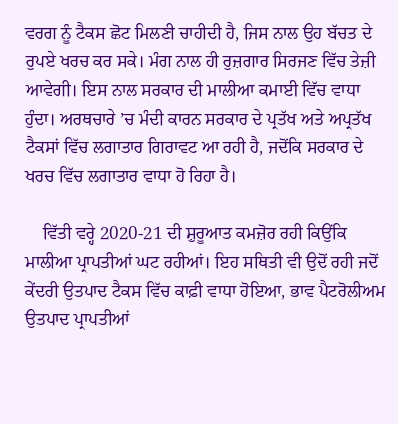ਵਰਗ ਨੂੰ ਟੈਕਸ ਛੋਟ ਮਿਲਣੀ ਚਾਹੀਦੀ ਹੈ, ਜਿਸ ਨਾਲ ਉਹ ਬੱਚਤ ਦੇ ਰੁਪਏ ਖਰਚ ਕਰ ਸਕੇ। ਮੰਗ ਨਾਲ ਹੀ ਰੁਜ਼ਗਾਰ ਸਿਰਜਣ ਵਿੱਚ ਤੇਜ਼ੀ ਆਵੇਗੀ। ਇਸ ਨਾਲ ਸਰਕਾਰ ਦੀ ਮਾਲੀਆ ਕਮਾਈ ਵਿੱਚ ਵਾਧਾ ਹੁੰਦਾ। ਅਰਥਚਾਰੇ ’ਚ ਮੰਦੀ ਕਾਰਨ ਸਰਕਾਰ ਦੇ ਪ੍ਰਤੱਖ ਅਤੇ ਅਪ੍ਰਤੱਖ ਟੈਕਸਾਂ ਵਿੱਚ ਲਗਾਤਾਰ ਗਿਰਾਵਟ ਆ ਰਹੀ ਹੈ, ਜਦੋਂਕਿ ਸਰਕਾਰ ਦੇ ਖਰਚ ਵਿੱਚ ਲਗਾਤਾਰ ਵਾਧਾ ਹੋ ਰਿਹਾ ਹੈ।

    ਵਿੱਤੀ ਵਰ੍ਹੇ 2020-21 ਦੀ ਸ਼ੁਰੂਆਤ ਕਮਜ਼ੋਰ ਰਹੀ ਕਿਉਂਕਿ ਮਾਲੀਆ ਪ੍ਰਾਪਤੀਆਂ ਘਟ ਰਹੀਆਂ। ਇਹ ਸਥਿਤੀ ਵੀ ਉਦੋਂ ਰਹੀ ਜਦੋਂ ਕੇਂਦਰੀ ਉਤਪਾਦ ਟੈਕਸ ਵਿੱਚ ਕਾਫ਼ੀ ਵਾਧਾ ਹੋਇਆ, ਭਾਵ ਪੈਟਰੋਲੀਅਮ ਉਤਪਾਦ ਪ੍ਰਾਪਤੀਆਂ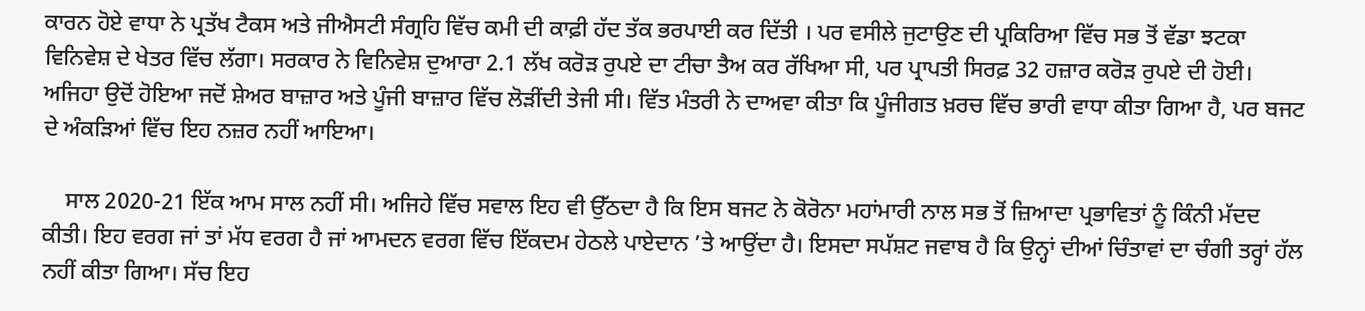ਕਾਰਨ ਹੋਏ ਵਾਧਾ ਨੇ ਪ੍ਰਤੱਖ ਟੈਕਸ ਅਤੇ ਜੀਐਸਟੀ ਸੰਗ੍ਰਹਿ ਵਿੱਚ ਕਮੀ ਦੀ ਕਾਫ਼ੀ ਹੱਦ ਤੱਕ ਭਰਪਾਈ ਕਰ ਦਿੱਤੀ । ਪਰ ਵਸੀਲੇ ਜੁਟਾਉਣ ਦੀ ਪ੍ਰਕਿਰਿਆ ਵਿੱਚ ਸਭ ਤੋਂ ਵੱਡਾ ਝਟਕਾ ਵਿਨਿਵੇਸ਼ ਦੇ ਖੇਤਰ ਵਿੱਚ ਲੱਗਾ। ਸਰਕਾਰ ਨੇ ਵਿਨਿਵੇਸ਼ ਦੁਆਰਾ 2.1 ਲੱਖ ਕਰੋੜ ਰੁਪਏ ਦਾ ਟੀਚਾ ਤੈਅ ਕਰ ਰੱਖਿਆ ਸੀ, ਪਰ ਪ੍ਰਾਪਤੀ ਸਿਰਫ਼ 32 ਹਜ਼ਾਰ ਕਰੋੜ ਰੁਪਏ ਦੀ ਹੋਈ। ਅਜਿਹਾ ਉਦੋਂ ਹੋਇਆ ਜਦੋਂ ਸ਼ੇਅਰ ਬਾਜ਼ਾਰ ਅਤੇ ਪੂੰਜੀ ਬਾਜ਼ਾਰ ਵਿੱਚ ਲੋੜੀਂਦੀ ਤੇਜੀ ਸੀ। ਵਿੱਤ ਮੰਤਰੀ ਨੇ ਦਾਅਵਾ ਕੀਤਾ ਕਿ ਪੂੰਜੀਗਤ ਖ਼ਰਚ ਵਿੱਚ ਭਾਰੀ ਵਾਧਾ ਕੀਤਾ ਗਿਆ ਹੈ, ਪਰ ਬਜਟ ਦੇ ਅੰਕੜਿਆਂ ਵਿੱਚ ਇਹ ਨਜ਼ਰ ਨਹੀਂ ਆਇਆ।

    ਸਾਲ 2020-21 ਇੱਕ ਆਮ ਸਾਲ ਨਹੀਂ ਸੀ। ਅਜਿਹੇ ਵਿੱਚ ਸਵਾਲ ਇਹ ਵੀ ਉੱਠਦਾ ਹੈ ਕਿ ਇਸ ਬਜਟ ਨੇ ਕੋਰੋਨਾ ਮਹਾਂਮਾਰੀ ਨਾਲ ਸਭ ਤੋਂ ਜ਼ਿਆਦਾ ਪ੍ਰਭਾਵਿਤਾਂ ਨੂੰ ਕਿੰਨੀ ਮੱਦਦ ਕੀਤੀ। ਇਹ ਵਰਗ ਜਾਂ ਤਾਂ ਮੱਧ ਵਰਗ ਹੈ ਜਾਂ ਆਮਦਨ ਵਰਗ ਵਿੱਚ ਇੱਕਦਮ ਹੇਠਲੇ ਪਾਏਦਾਨ ’ਤੇ ਆਉਂਦਾ ਹੈ। ਇਸਦਾ ਸਪੱਸ਼ਟ ਜਵਾਬ ਹੈ ਕਿ ਉਨ੍ਹਾਂ ਦੀਆਂ ਚਿੰਤਾਵਾਂ ਦਾ ਚੰਗੀ ਤਰ੍ਹਾਂ ਹੱਲ ਨਹੀਂ ਕੀਤਾ ਗਿਆ। ਸੱਚ ਇਹ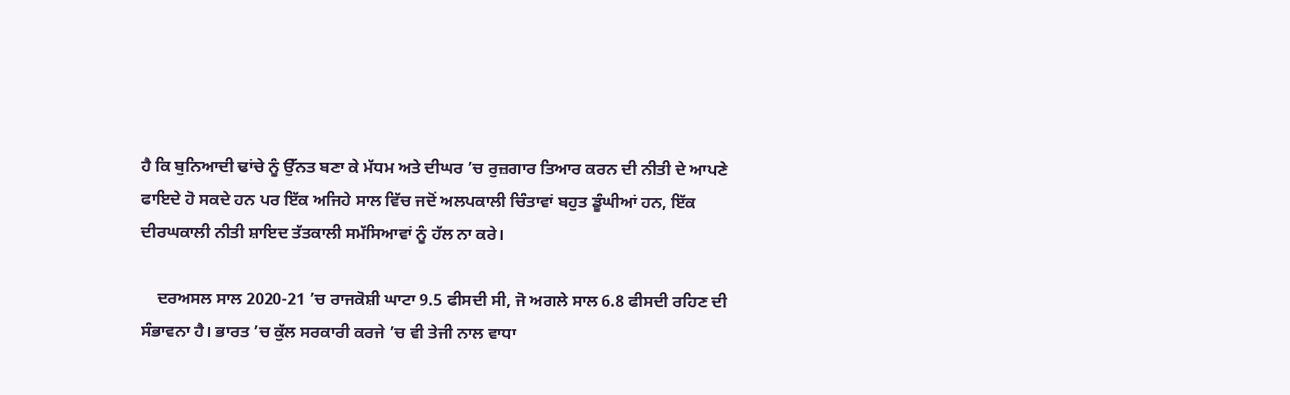ਹੈ ਕਿ ਬੁਨਿਆਦੀ ਢਾਂਚੇ ਨੂੰ ਉੱਨਤ ਬਣਾ ਕੇ ਮੱਧਮ ਅਤੇ ਦੀਘਰ ’ਚ ਰੁਜ਼ਗਾਰ ਤਿਆਰ ਕਰਨ ਦੀ ਨੀਤੀ ਦੇ ਆਪਣੇ ਫਾਇਦੇ ਹੋ ਸਕਦੇ ਹਨ ਪਰ ਇੱਕ ਅਜਿਹੇ ਸਾਲ ਵਿੱਚ ਜਦੋਂ ਅਲਪਕਾਲੀ ਚਿੰਤਾਵਾਂ ਬਹੁਤ ਡੂੰਘੀਆਂ ਹਨ, ਇੱਕ ਦੀਰਘਕਾਲੀ ਨੀਤੀ ਸ਼ਾਇਦ ਤੱਤਕਾਲੀ ਸਮੱਸਿਆਵਾਂ ਨੂੰ ਹੱਲ ਨਾ ਕਰੇ।

    ਦਰਅਸਲ ਸਾਲ 2020-21 ’ਚ ਰਾਜਕੋਸ਼ੀ ਘਾਟਾ 9.5 ਫੀਸਦੀ ਸੀ, ਜੋ ਅਗਲੇ ਸਾਲ 6.8 ਫੀਸਦੀ ਰਹਿਣ ਦੀ ਸੰਭਾਵਨਾ ਹੈ। ਭਾਰਤ ’ਚ ਕੁੱਲ ਸਰਕਾਰੀ ਕਰਜੇ ’ਚ ਵੀ ਤੇਜੀ ਨਾਲ ਵਾਧਾ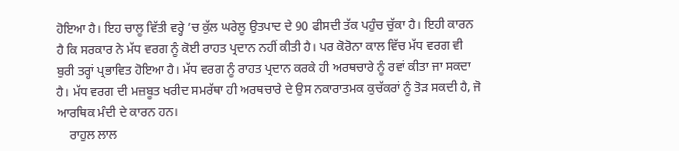ਹੋਇਆ ਹੈ। ਇਹ ਚਾਲੂ ਵਿੱਤੀ ਵਰ੍ਹੇ ’ਚ ਕੁੱਲ ਘਰੇਲੂ ਉਤਪਾਦ ਦੇ 90 ਫੀਸਦੀ ਤੱਕ ਪਹੁੰਚ ਚੁੱਕਾ ਹੈ। ਇਹੀ ਕਾਰਨ ਹੈ ਕਿ ਸਰਕਾਰ ਨੇ ਮੱਧ ਵਰਗ ਨੂੰ ਕੋਈ ਰਾਹਤ ਪ੍ਰਦਾਨ ਨਹੀਂ ਕੀਤੀ ਹੈ। ਪਰ ਕੋਰੋਨਾ ਕਾਲ ਵਿੱਚ ਮੱਧ ਵਰਗ ਵੀ ਬੁਰੀ ਤਰ੍ਹਾਂ ਪ੍ਰਭਾਵਿਤ ਹੋਇਆ ਹੈ। ਮੱਧ ਵਰਗ ਨੂੰ ਰਾਹਤ ਪ੍ਰਦਾਨ ਕਰਕੇ ਹੀ ਅਰਥਚਾਰੇ ਨੂੰ ਰਵਾਂ ਕੀਤਾ ਜਾ ਸਕਦਾ ਹੈ। ਮੱਧ ਵਰਗ ਦੀ ਮਜ਼ਬੂਤ ਖਰੀਦ ਸਮਰੱਥਾ ਹੀ ਅਰਥਚਾਰੇ ਦੇ ਉਸ ਨਕਾਰਾਤਮਕ ਕੁਚੱਕਰਾਂ ਨੂੰ ਤੋੜ ਸਕਦੀ ਹੈ, ਜੋ ਆਰਥਿਕ ਮੰਦੀ ਦੇ ਕਾਰਨ ਹਨ।
    ਰਾਹੁਲ ਲਾਲ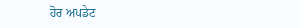ਹੋਰ ਅਪਡੇਟ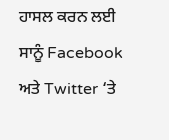ਹਾਸਲ ਕਰਨ ਲਈ ਸਾਨੂੰ Facebook ਅਤੇ Twitter ‘ਤੇ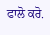ਫਾਲੋ ਕਰੋ.